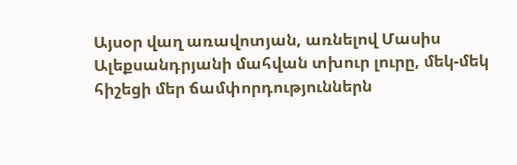Այսօր վաղ առավոտյան, առնելով Մասիս Ալեքսանդրյանի մահվան տխուր լուրը, մեկ-մեկ հիշեցի մեր ճամփորդություններն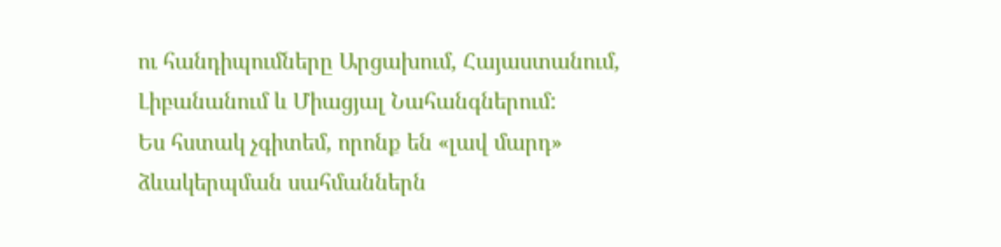ու հանդիպումները Արցախում, Հայաստանում, Լիբանանում և Միացյալ Նահանգներում:
Ես հստակ չգիտեմ, որոնք են «լավ մարդ» ձևակերպման սահմաններն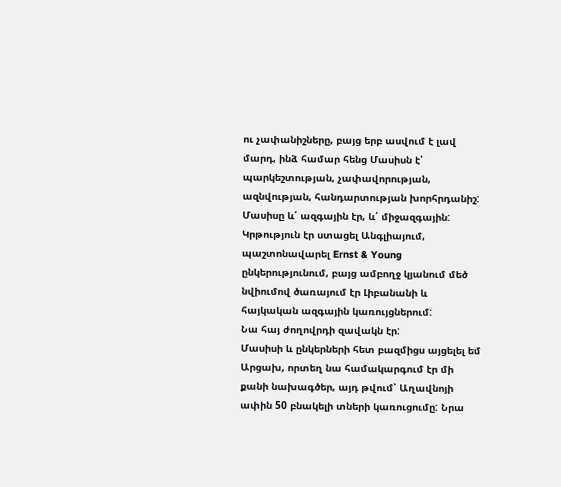ու չափանիշները, բայց երբ ասվում է լավ մարդ, ինձ համար հենց Մասիսն է՝ պարկեշտության, չափավորության, ազնվության, հանդարտության խորհրդանիշ:
Մասիսը և՛ ազգային էր, և՛ միջազգային: Կրթություն էր ստացել Անգլիայում, պաշտոնավարել Ernst & Young ընկերությունում, բայց ամբողջ կյանում մեծ նվիումով ծառայում էր Լիբանանի և հայկական ազգային կառույցներում:
Նա հայ ժողովրդի զավակն էր:
Մասիսի և ընկերների հետ բազմիցս այցելել եմ Արցախ, որտեղ նա համակարգում էր մի քանի նախագծեր, այդ թվում՝ Աղավնոյի ափին 50 բնակելի տների կառուցումը: Նրա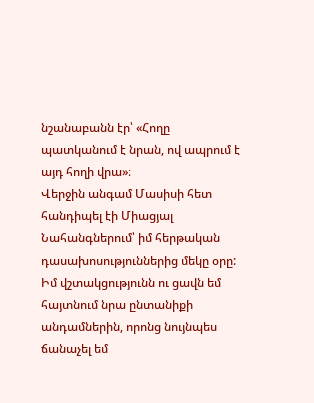նշանաբանն էր՝ «Հողը պատկանում է նրան, ով ապրում է այդ հողի վրա»։
Վերջին անգամ Մասիսի հետ հանդիպել էի Միացյալ Նահանգներում՝ իմ հերթական դասախոսություններից մեկը օրը:
Իմ վշտակցությունն ու ցավն եմ հայտնում նրա ընտանիքի անդամներին, որոնց նույնպես ճանաչել եմ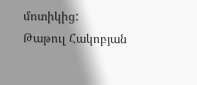մոտիկից:
Թաթուլ Հակոբյան